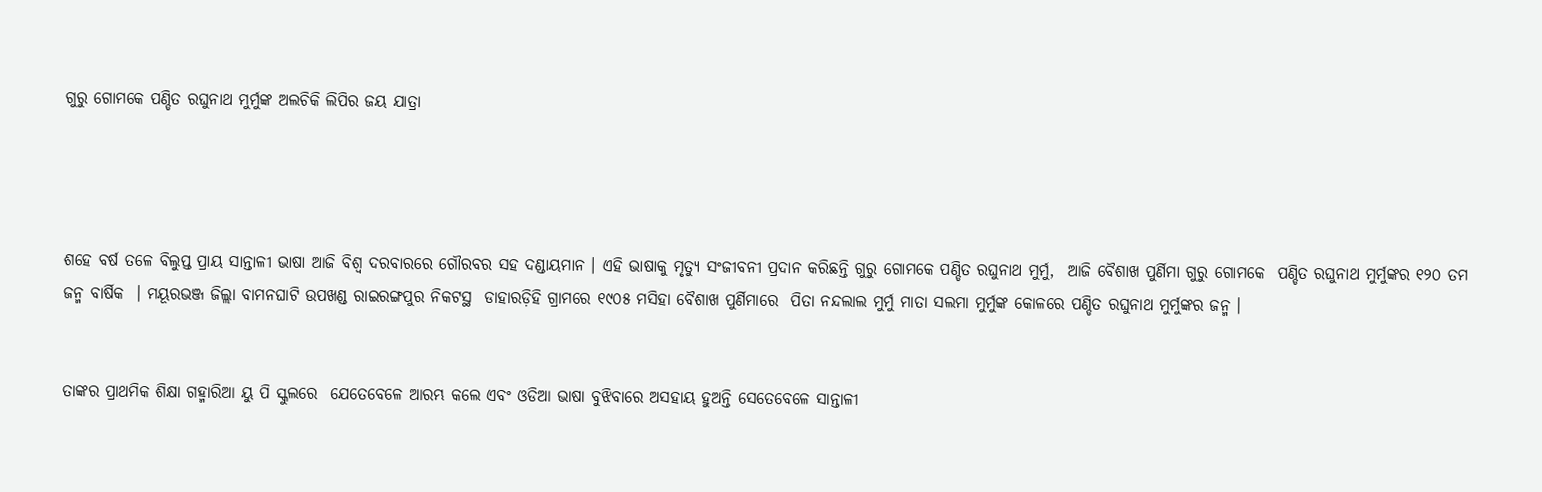ଗୁରୁ ଗୋମକେ ପଣ୍ଡିତ ରଘୁନାଥ ମୁର୍ମୁଙ୍କ ଅଲଚିକି ଲିପିର ଜୟ ଯାତ୍ରା




ଶହେ ବର୍ଷ ତଳେ ବିଲୁପ୍ତ ପ୍ରାୟ ସାନ୍ତାଳୀ ଭାଷା ଆଜି ବିଶ୍ବ ଦରବାରରେ ଗୌରବର ସହ ଦଣ୍ଡାୟମାନ । ଏହି ଭାଷାକୁ ମୃତ୍ଯୁ ସଂଜୀବନୀ ପ୍ରଦାନ କରିଛନ୍ତି ଗୁରୁ ଗୋମକେ ପଣ୍ଡିତ ରଘୁନାଥ ମୁର୍ମୁ,  ଆଜି ବୈଶାଖ ପୁର୍ଣିମା ଗୁରୁ ଗୋମକେ  ପଣ୍ଡିତ ରଘୁନାଥ ମୁର୍ମୁଙ୍କର ୧୨୦ ତମ ଜନ୍ମ ବାର୍ଷିକ  । ମୟୂରଭଞ୍ଜ ଜିଲ୍ଲା ବାମନଘାଟି ଉପଖଣ୍ଡ ରାଇରଙ୍ଗପୁର ନିକଟସ୍ଥ  ଡାହାରଡ଼ିହି ଗ୍ରାମରେ ୧୯୦୫ ମସିହା ବୈଶାଖ ପୁର୍ଣିମାରେ  ପିତା ନନ୍ଦଲାଲ ମୁର୍ମୁ ମାତା ସଲମା ମୁର୍ମୁଙ୍କ କୋଳରେ ପଣ୍ଡିତ ରଘୁନାଥ ମୁର୍ମୁଙ୍କର ଜନ୍ମ ।


ତାଙ୍କର ପ୍ରାଥମିକ ଶିକ୍ଷା ଗହ୍ମାରିଆ ୟୁ ପି ସ୍କୁଲରେ  ଯେତେବେଳେ ଆରମ୍ଭ କଲେ ଏବଂ ଓଡିଆ ଭାଷା ବୁଝିବାରେ ଅସହାୟ ହୁଅନ୍ତି ସେତେବେଳେ ସାନ୍ତାଳୀ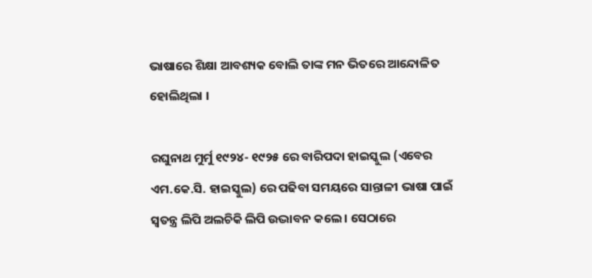ଭାଷାରେ ଶିକ୍ଷା ଆବଶ୍ୟକ ବୋଲି ତାଙ୍କ ମନ ଭିତରେ ଆନ୍ଦୋଳିତ ହୋଲିଥିଲା ।

ରଘୁନାଥ ମୁର୍ମୁ ୧୯୨୪- ୧୯୨୫ ରେ ବାରିପଦା ହାଇସ୍କୁଲ (ଏବେର ଏମ.କେ.ସି. ହାଇସ୍କୁଲ) ରେ ପଢିବା ସମୟରେ ସାନ୍ତାଳୀ ଭାଷା ପାଇଁ ସ୍ବତନ୍ତ୍ର ଲିପି ଅଲଚିକି ଲିପି ଉଦ୍ଭାବନ କଲେ । ସେଠାରେ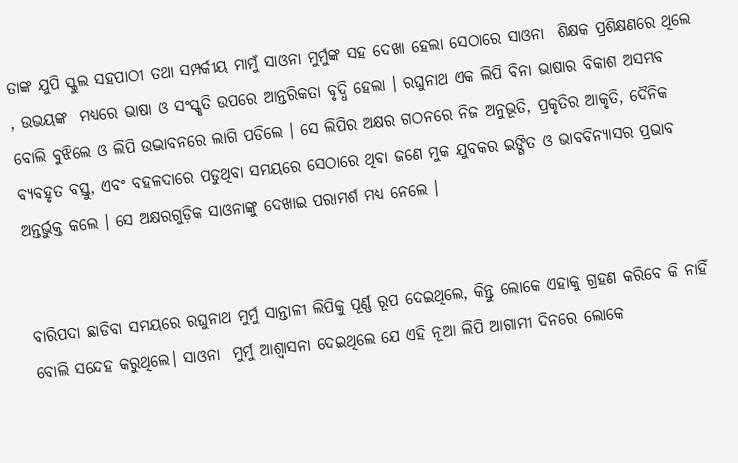ତାଙ୍କ ଯୁପି ସ୍କୁଲ ସହପାଠୀ ତଥା ସମ୍ପର୍କୀୟ ମାମୁଁ ସାଓନା ମୁର୍ମୁଙ୍କ ସହ ଦେଖା ହେଲା ସେଠାରେ ସାଓନା  ଶିକ୍ଷକ ପ୍ରଶିକ୍ଷଣରେ ଥିଲେ , ଉଭୟଙ୍କ  ମଧ୍ୟରେ ଭାଷା ଓ ସଂସ୍କୃତି ଉପରେ ଆନ୍ତରିକତା ବୃଦ୍ଧି ହେଲା । ରଘୁନାଥ ଏକ ଲିପି ବିନା ଭାଷାର ବିକାଶ ଅସମ୍ଭବ ବୋଲି ବୁଝିଲେ ଓ ଲିପି ଉଦ୍ଭାବନରେ ଲାଗି ପଡିଲେ । ସେ ଲିପିର ଅକ୍ଷର ଗଠନରେ ନିଜ ଅନୁଭୂତି, ପ୍ରକୃତିର ଆକୃତି, ଦୈନିକ ବ୍ୟବହୃତ ବସ୍ତୁ, ଏବଂ ବହଳଦାରେ ପଡୁଥିବା ସମୟରେ ସେଠାରେ ଥିବା ଜଣେ ମୁକ ଯୁବକର ଇଙ୍ଗିତ ଓ ଭାବବିନ୍ୟାସର ପ୍ରଭାବ ଅନ୍ତର୍ଭୁକ୍ତ କଲେ । ସେ ଅକ୍ଷରଗୁଡ଼ିକ ସାଓନାଙ୍କୁ ଦେଖାଇ ପରାମର୍ଶ ମଧ୍ୟ ନେଲେ ।


ବାରିପଦା ଛାଡିବା ସମୟରେ ରଘୁନାଥ ମୁର୍ମୁ ସାନ୍ତାଳୀ ଲିପିକୁ ପୂର୍ଣ୍ଣ ରୂପ ଦେଇଥିଲେ, କିନ୍ତୁ ଲୋକେ ଏହାକୁ ଗ୍ରହଣ କରିବେ କି ନାହିଁ ବୋଲି ସନ୍ଦେହ କରୁଥିଲେ। ସାଓନା  ମୁର୍ମୁ ଆଶ୍ୱାସନା ଦେଇଥିଲେ ଯେ ଏହି ନୂଆ ଲିପି ଆଗାମୀ ଦିନରେ ଲୋକେ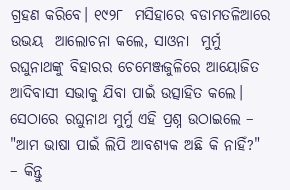ଗ୍ରହଣ କରିବେ। ୧୯୨୮  ମସିହାରେ ବଡାମତଳିଆରେ ଉଭୟ  ଆଲୋଚନା କଲେ, ସାଓନା  ମୁର୍ମୁ ରଘୁନାଥଙ୍କୁ ବିହାରର ଚେମେଞ୍ଜଜୁଳିରେ ଆୟୋଜିତ ଆଦିବାସୀ ସଭାକୁ ଯିବା ପାଇଁ ଉତ୍ସାହିତ କଲେ। ସେଠାରେ ରଘୁନାଥ ମୁର୍ମୁ ଏହି ପ୍ରଶ୍ନ ଉଠାଇଲେ – "ଆମ ଭାଷା ପାଇଁ ଲିପି ଆବଶ୍ୟକ ଅଛି କି ନାହିଁ?" – କିନ୍ତୁ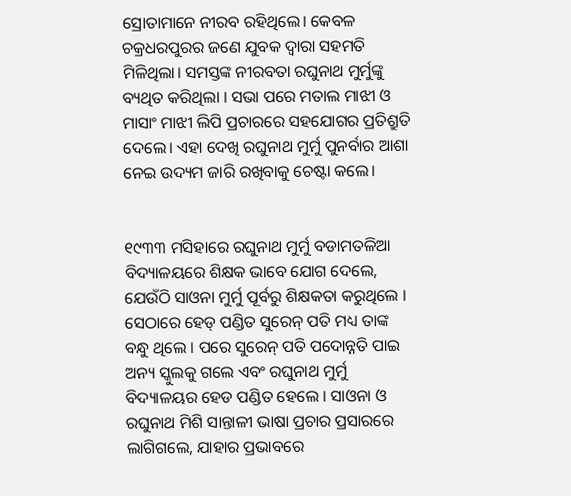ସ୍ରୋତାମାନେ ନୀରବ ରହିଥିଲେ। କେବଳ ଚକ୍ରଧରପୁରର ଜଣେ ଯୁବକ ଦ୍ୱାରା ସହମତି ମିଳିଥିଲା। ସମସ୍ତଙ୍କ ନୀରବତା ରଘୁନାଥ ମୁର୍ମୁଙ୍କୁ ବ୍ୟଥିତ କରିଥିଲା । ସଭା ପରେ ମତାଲ ମାଝୀ ଓ ମାସାଂ ମାଝୀ ଲିପି ପ୍ରଚାରରେ ସହଯୋଗର ପ୍ରତିଶ୍ରୁତି ଦେଲେ। ଏହା ଦେଖି ରଘୁନାଥ ମୁର୍ମୁ ପୁନର୍ବାର ଆଶା ନେଇ ଉଦ୍ୟମ ଜାରି ରଖିବାକୁ ଚେଷ୍ଟା କଲେ।


୧୯୩୩ ମସିହାରେ ରଘୁନାଥ ମୁର୍ମୁ ବଡାମତଳିଆ  ବିଦ୍ୟାଳୟରେ ଶିକ୍ଷକ ଭାବେ ଯୋଗ ଦେଲେ, ଯେଉଁଠି ସାଓନା ମୁର୍ମୁ ପୂର୍ବରୁ ଶିକ୍ଷକତା କରୁଥିଲେ । ସେଠାରେ ହେଡ୍ ପଣ୍ଡିତ ସୁରେନ୍ ପତି ମଧ୍ୟ ତାଙ୍କ ବନ୍ଧୁ ଥିଲେ । ପରେ ସୁରେନ୍ ପତି ପଦୋନ୍ନତି ପାଇ ଅନ୍ୟ ସ୍କୁଲକୁ ଗଲେ ଏବଂ ରଘୁନାଥ ମୁର୍ମୁ ବିଦ୍ୟାଳୟର ହେଡ ପଣ୍ଡିତ ହେଲେ । ସାଓନା ଓ ରଘୁନାଥ ମିଶି ସାନ୍ତାଳୀ ଭାଷା ପ୍ରଚାର ପ୍ରସାରରେ ଲାଗିଗଲେ, ଯାହାର ପ୍ରଭାବରେ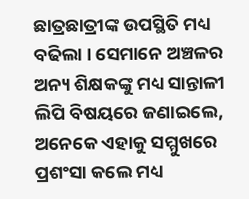ଛାତ୍ରଛାତ୍ରୀଙ୍କ ଉପସ୍ଥିତି ମଧ୍ୟ ବଢିଲା । ସେମାନେ ଅଞ୍ଚଳର ଅନ୍ୟ ଶିକ୍ଷକଙ୍କୁ ମଧ୍ୟ ସାନ୍ତାଳୀ ଲିପି ବିଷୟରେ ଜଣାଇଲେ, ଅନେକେ ଏହାକୁ ସମ୍ମୁଖରେ ପ୍ରଶଂସା କଲେ ମଧ୍ୟ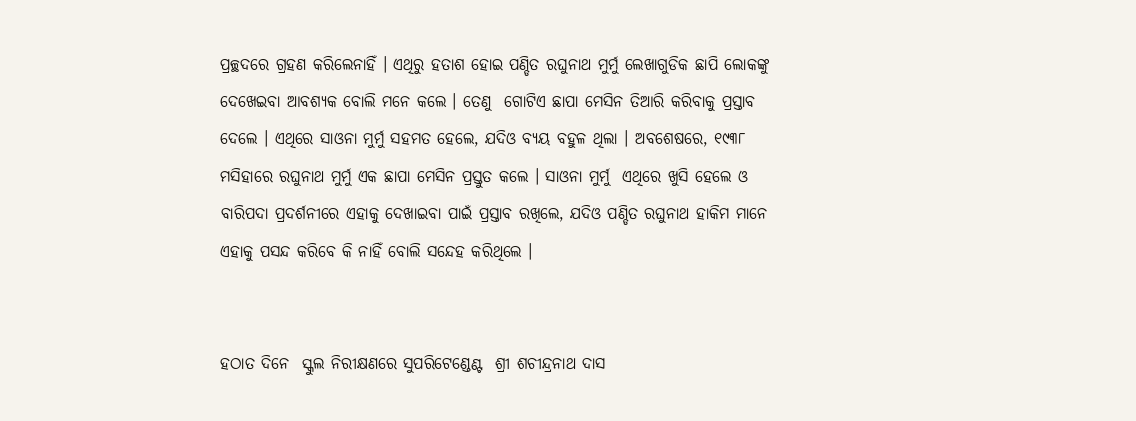ପ୍ରଚ୍ଛଦରେ ଗ୍ରହଣ କରିଲେନାହିଁ । ଏଥିରୁ ହତାଶ ହୋଇ ପଣ୍ଡିତ ରଘୁନାଥ ମୁର୍ମୁ ଲେଖାଗୁଡିକ ଛାପି ଲୋକଙ୍କୁ ଦେଖେଇବା ଆବଶ୍ୟକ ବୋଲି ମନେ କଲେ । ତେଣୁ  ଗୋଟିଏ ଛାପା ମେସିନ ତିଆରି କରିବାକୁ ପ୍ରସ୍ତାବ ଦେଲେ । ଏଥିରେ ସାଓନା ମୁର୍ମୁ ସହମତ ହେଲେ, ଯଦିଓ ବ୍ୟୟ ବହୁଳ ଥିଲା । ଅବଶେଷରେ, ୧୯୩୮ ମସିହାରେ ରଘୁନାଥ ମୁର୍ମୁ ଏକ ଛାପା ମେସିନ ପ୍ରସ୍ତୁତ କଲେ । ସାଓନା ମୁର୍ମୁ  ଏଥିରେ ଖୁସି ହେଲେ ଓ ବାରିପଦା ପ୍ରଦର୍ଶନୀରେ ଏହାକୁ ଦେଖାଇବା ପାଇଁ ପ୍ରସ୍ତାବ ରଖିଲେ, ଯଦିଓ ପଣ୍ଡିତ ରଘୁନାଥ ହାକିମ ମାନେ ଏହାକୁ ପସନ୍ଦ କରିବେ କି ନାହିଁ ବୋଲି ସନ୍ଦେହ କରିଥିଲେ ।


ହଠାତ ଦିନେ  ସ୍କୁଲ ନିରୀକ୍ଷଣରେ ସୁପରିଟେଣ୍ଡେଣ୍ଟ  ଶ୍ରୀ ଶଚୀନ୍ଦ୍ରନାଥ ଦାସ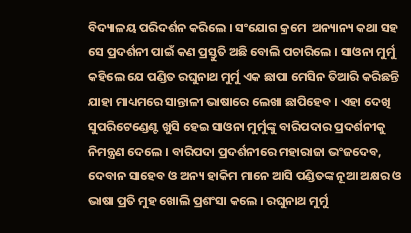ବିଦ୍ୟାଳୟ ପରିଦର୍ଶନ କରିଲେ । ସଂଯୋଗ କ୍ରମେ  ଅନ୍ୟାନ୍ୟ କଥା ସହ ସେ ପ୍ରଦର୍ଶନୀ ପାଇଁ କଣ ପ୍ରସ୍ତୁତି ଅଛି ବୋଲି ପଚାରିଲେ । ସାଓନା ମୁର୍ମୁ କହିଲେ ଯେ ପଣ୍ଡିତ ରଘୁନାଥ ମୁର୍ମୁ ଏକ ଛାପା ମେସିନ ତିଆରି କରିଛନ୍ତି ଯାହା ମାଧ୍ୟମରେ ସାନ୍ତାଳୀ ଭାଷାରେ ଲେଖା ଛାପିହେବ । ଏହା ଦେଖି ସୁପରିଟେଣ୍ଡେଣ୍ଟ ଖୁସି ହେଇ ସାଓନା ମୁର୍ମୁଙ୍କୁ ବାରିପଦାର ପ୍ରଦର୍ଶନୀକୁ ନିମନ୍ତ୍ରଣ ଦେଲେ । ବାରିପଦା ପ୍ରଦର୍ଶନୀରେ ମହାରାଜା ଭଂଜଦେବ, ଦେବାନ ସାହେବ ଓ ଅନ୍ୟ ହାକିମ ମାନେ ଆସି ପଣ୍ଡିତଙ୍କ ନୂଆ ଅକ୍ଷର ଓ ଭାଷା ପ୍ରତି ମୁହ ଖୋଲି ପ୍ରଶଂସା କଲେ । ରଘୁନାଥ ମୁର୍ମୁ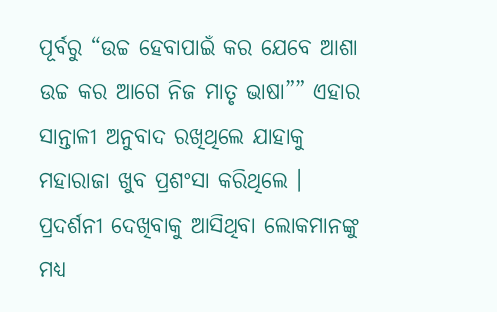ପୂର୍ବରୁ “ଉଚ୍ଚ ହେବାପାଇଁ କର ଯେବେ ଆଶା ଉଚ୍ଚ କର ଆଗେ ନିଜ ମାତୃ ଭାଷା”” ଏହାର ସାନ୍ତାଳୀ ଅନୁବାଦ ରଖିଥିଲେ ଯାହାକୁ ମହାରାଜା ଖୁବ ପ୍ରଶଂସା କରିଥିଲେ ।  ପ୍ରଦର୍ଶନୀ ଦେଖିବାକୁ ଆସିଥିବା ଲୋକମାନଙ୍କୁ ମଧ୍ୟ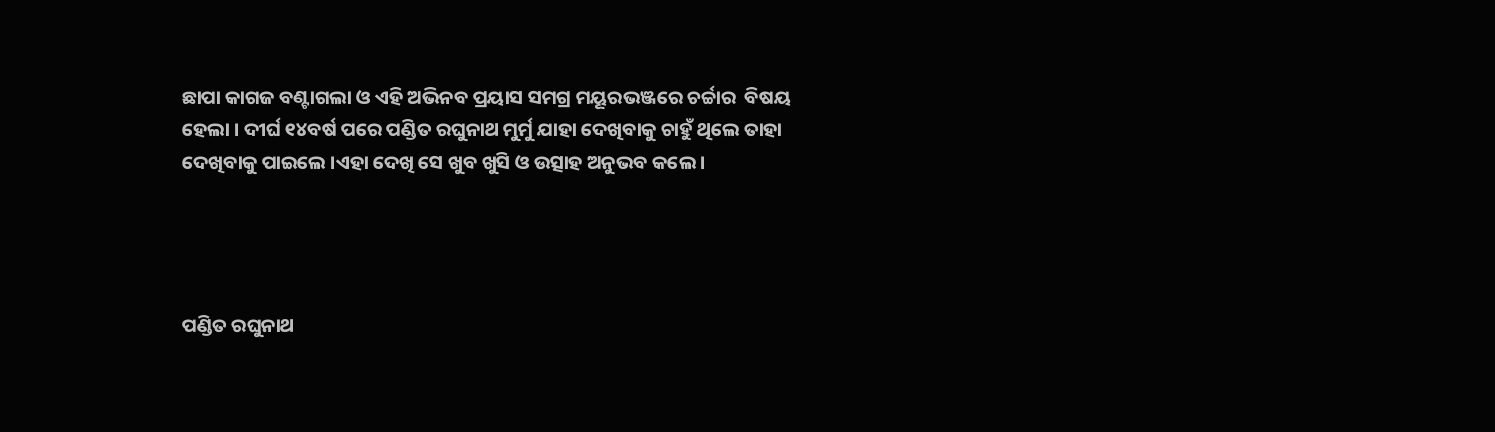ଛାପା କାଗଜ ବଣ୍ଟାଗଲା ଓ ଏହି ଅଭିନବ ପ୍ରୟାସ ସମଗ୍ର ମୟୂରଭଞ୍ଜରେ ଚର୍ଚ୍ଚାର  ବିଷୟ ହେଲା । ଦୀର୍ଘ ୧୪ବର୍ଷ ପରେ ପଣ୍ଡିତ ରଘୁନାଥ ମୁର୍ମୁ ଯାହା ଦେଖିବାକୁ ଚାହୁଁ ଥିଲେ ତାହା ଦେଖିବାକୁ ପାଇଲେ ।ଏହା ଦେଖି ସେ ଖୁବ ଖୁସି ଓ ଉତ୍ସାହ ଅନୁଭବ କଲେ ।




ପଣ୍ଡିତ ରଘୁନାଥ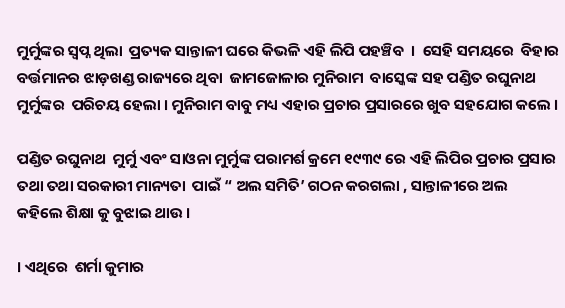ମୁର୍ମୁଙ୍କର ସ୍ବପ୍ନ ଥିଲା  ପ୍ରତ୍ୟକ ସାନ୍ତାଳୀ ଘରେ କିଭଳି ଏହି ଲିପି ପହଞ୍ଚିବ  ।  ସେହି ସମୟରେ  ବିହାର ବର୍ତ୍ତମାନର ଝାଡ଼ଖଣ୍ଡ ରାଜ୍ୟରେ ଥିବା  ଜାମଜୋଳାର ମୁନିରାମ  ବାସ୍କେଙ୍କ ସହ ପଣ୍ଡିତ ରଘୁନାଥ ମୁର୍ମୁଙ୍କର  ପରିଚୟ ହେଲା । ମୁନିରାମ ବାବୁ ମଧ୍ୟ ଏହାର ପ୍ରଚାର ପ୍ରସାରରେ ଖୁବ ସହଯୋଗ କଲେ ।

ପଣ୍ଡିତ ରଘୁନାଥ  ମୁର୍ମୁ ଏବଂ ସାଓନା ମୁର୍ମୁଙ୍କ ପରାମର୍ଶ କ୍ରମେ ୧୯୩୯ ରେ ଏହି ଲିପିର ପ୍ରଚାର ପ୍ରସାର ତଥା ତଥା ସରକାରୀ ମାନ୍ୟତା  ପାଇଁ “ ଅଲ ସମିତି’ ଗଠନ କରଗଲା , ସାନ୍ତାଳୀରେ ଅଲ  କହିଲେ ଶିକ୍ଷା କୁ ବୁଝାଇ ଥାଉ ।

। ଏଥିରେ  ଶର୍ମା କୁମାର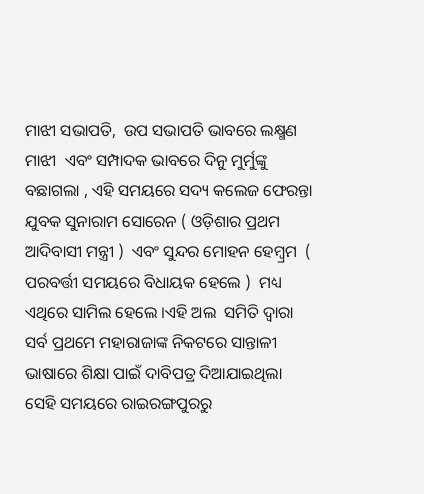ମାଝୀ ସଭାପତି,  ଉପ ସଭାପତି ଭାବରେ ଲକ୍ଷ୍ମଣ ମାଝୀ  ଏବଂ ସମ୍ପାଦକ ଭାବରେ ଦିନୁ ମୁର୍ମୁଙ୍କୁ ବଛାଗଲା , ଏହି ସମୟରେ ସଦ୍ୟ କଲେଜ ଫେରନ୍ତା ଯୁବକ ସୁନାରାମ ସୋରେନ ( ଓଡ଼ିଶାର ପ୍ରଥମ ଆଦିବାସୀ ମନ୍ତ୍ରୀ )  ଏବଂ ସୁନ୍ଦର ମୋହନ ହେମ୍ବ୍ରମ  ( ପରବର୍ତ୍ତୀ ସମୟରେ ବିଧାୟକ ହେଲେ )  ମଧ୍ୟ ଏଥିରେ ସାମିଲ ହେଲେ ।ଏହି ଅଲ  ସମିତି ଦ୍ବାରା ସର୍ବ ପ୍ରଥମେ ମହାରାଜାଙ୍କ ନିକଟରେ ସାନ୍ତାଳୀ  ଭାଷାରେ ଶିକ୍ଷା ପାଇଁ ଦାବିପତ୍ର ଦିଆଯାଇଥିଲା ସେହି ସମୟରେ ରାଇରଙ୍ଗପୁରରୁ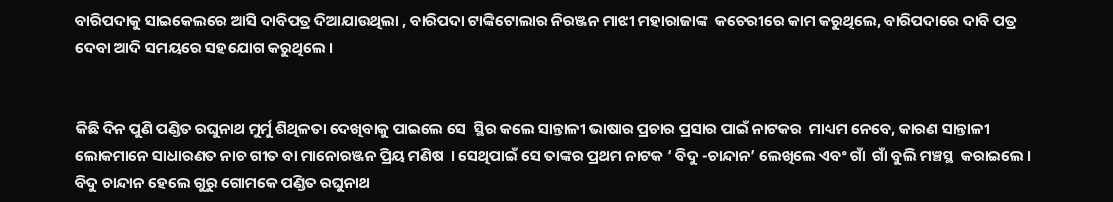ବାରିପଦାକୁ ସାଇକେଲରେ ଆସି ଦାବିପତ୍ର ଦିଆଯାଉଥିଲା , ବାରିପଦା ଟାଙ୍କିଟୋଲାର ନିରଞ୍ଜନ ମାଝୀ ମହାରାଜାଙ୍କ  କଚେରୀରେ କାମ କରୁଥିଲେ, ବାରିପଦାରେ ଦାବି ପତ୍ର ଦେବା ଆଦି ସମୟରେ ସହଯୋଗ କରୁଥିଲେ ।


କିଛି ଦିନ ପୁଣି ପଣ୍ଡିତ ରଘୁନାଥ ମୁର୍ମୁ ଶିଥିଳତା ଦେଖିବାକୁ ପାଇଲେ ସେ  ସ୍ଥିର କଲେ ସାନ୍ତାଳୀ ଭାଷାର ପ୍ରଚାର ପ୍ରସାର ପାଇଁ ନାଟକର  ମାଧ୍ୟମ ନେବେ, କାରଣ ସାନ୍ତାଳୀ ଲୋକମାନେ ସାଧାରଣତ ନାଚ ଗୀତ ବା ମାନୋରଞ୍ଜନ ପ୍ରିୟ ମଣିଷ  । ସେଥିପାଇଁ ସେ ତାଙ୍କର ପ୍ରଥମ ନାଟକ ‘ ବିଦୁ -ଚାନ୍ଦାନ’ ଲେଖିଲେ ଏବଂ ଗାଁ  ଗାଁ ବୁଲି ମଞ୍ଚସ୍ଥ  କରାଇଲେ । ବିଦୁ ଚାନ୍ଦାନ ହେଲେ ଗୁରୁ ଗୋମକେ ପଣ୍ଡିତ ରଘୁନାଥ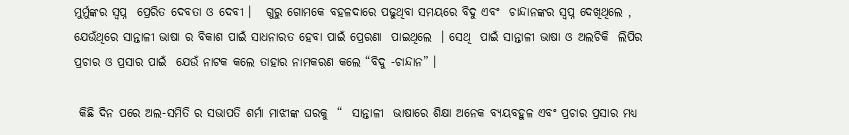ମୁର୍ମୁଙ୍କର ସ୍ବପ୍ନ  ପ୍ରେରିତ ଦେବତା ଓ ଦେବୀ ।   ଗୁରୁ ଗୋମକେ ବହଳଦାରେ ପଢୁଥିବା ସମୟରେ ବିଦୁ ଏବଂ  ଚାନ୍ଦାନଙ୍କର ସ୍ବପ୍ନ ଦେଖିଥିଲେ , ଯେଉଁଥିରେ ସାନ୍ତାଳୀ ଭାଷା ର ବିକାଶ ପାଇଁ ସାଧନାରତ ହେବା ପାଇଁ ପ୍ରେରଣା  ପାଇଥିଲେ  । ସେଥି  ପାଇଁ ସାନ୍ତାଳୀ ଭାଷା ଓ ଅଲଚିକି  ଲିପିର  ପ୍ରଚାର ଓ ପ୍ରସାର ପାଇଁ  ଯେଉଁ ନାଟକ କଲେ ତାହାର ନାମକରଣ କଲେ “ବିଦୁ -ଚାନ୍ଦାନ” ।

 କିଛି ଦିନ ପରେ ଅଲ-ସମିତି ର ସଭାପତି ଶର୍ମା ମାଝୀଙ୍କ ଘରକୁ  “  ସାନ୍ତାଳୀ  ଭାଷାରେ ଶିକ୍ଷା ଅନେକ ବ୍ୟୟବହୁଳ ଏବଂ ପ୍ରଚାର ପ୍ରସାର ମଧ୍ୟ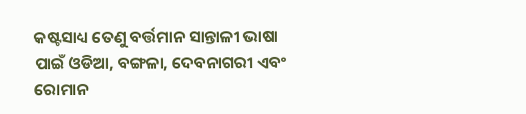କଷ୍ଟସାଧ୍ୟ ତେଣୁ ବର୍ତ୍ତମାନ ସାନ୍ତାଳୀ ଭାଷା ପାଇଁ ଓଡିଆ, ବଙ୍ଗଳା, ଦେବନାଗରୀ ଏବଂ ରୋମାନ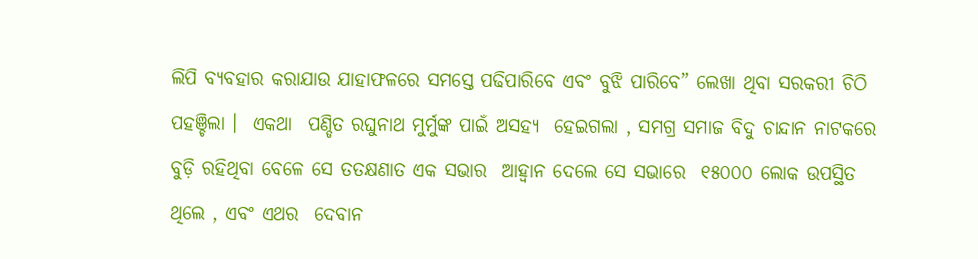ଲିପି ବ୍ୟବହାର କରାଯାଉ ଯାହାଫଳରେ ସମସ୍ତେ ପଢିପାରିବେ ଏବଂ ବୁଝି ପାରିବେ” ଲେଖା ଥିବା ସରକରୀ ଚିଠି  ପହଞ୍ଚିଲା ।  ଏକଥା  ପଣ୍ଡିତ ରଘୁନାଥ ମୁର୍ମୁଙ୍କ ପାଇଁ ଅସହ୍ୟ  ହେଇଗଲା , ସମଗ୍ର ସମାଜ ବିଦୁ ଚାନ୍ଦାନ ନାଟକରେ ବୁଡ଼ି ରହିଥିବା ବେଳେ ସେ ତତକ୍ଷଣାତ ଏକ ସଭାର  ଆହ୍ବାନ ଦେଲେ ସେ ସଭାରେ  ୧୫୦୦୦ ଲୋକ ଉପସ୍ଥିତ ଥିଲେ , ଏବଂ ଏଥର  ଦେବାନ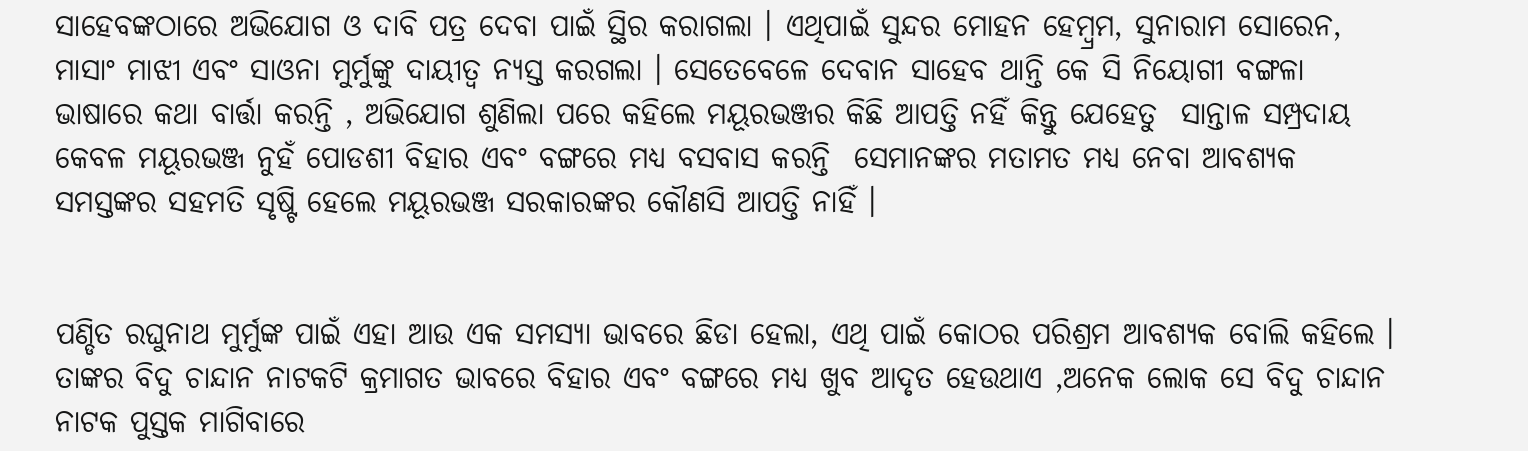ସାହେବଙ୍କଠାରେ ଅଭିଯୋଗ ଓ ଦାବି ପତ୍ର ଦେବା ପାଇଁ ସ୍ଥିର କରାଗଲା । ଏଥିପାଇଁ ସୁନ୍ଦର ମୋହନ ହେମ୍ବ୍ରମ, ସୁନାରାମ ସୋରେନ, ମାସାଂ ମାଝୀ ଏବଂ ସାଓନା ମୁର୍ମୁଙ୍କୁ ଦାୟୀତ୍ବ ନ୍ୟସ୍ତ କରଗଲା । ସେତେବେଳେ ଦେବାନ ସାହେବ ଥାନ୍ତି କେ ସି ନିୟୋଗୀ ବଙ୍ଗଳା ଭାଷାରେ କଥା ବାର୍ତ୍ତା କରନ୍ତି , ଅଭିଯୋଗ ଶୁଣିଲା ପରେ କହିଲେ ମୟୂରଭଞ୍ଜର କିଛି ଆପତ୍ତି ନହିଁ କିନ୍ତୁ ଯେହେତୁ  ସାନ୍ତାଳ ସମ୍ପ୍ରଦାୟ କେବଳ ମୟୂରଭଞ୍ଜ ନୁହଁ ପୋଡଶୀ ବିହାର ଏବଂ ବଙ୍ଗରେ ମଧ୍ୟ ବସବାସ କରନ୍ତି  ସେମାନଙ୍କର ମତାମତ ମଧ୍ୟ ନେବା ଆବଶ୍ୟକ ସମସ୍ତଙ୍କର ସହମତି ସୃଷ୍ଟି ହେଲେ ମୟୂରଭଞ୍ଜ ସରକାରଙ୍କର କୌଣସି ଆପତ୍ତି ନାହିଁ ।


ପଣ୍ଡିତ ରଘୁନାଥ ମୁର୍ମୁଙ୍କ ପାଇଁ ଏହା ଆଉ ଏକ ସମସ୍ଯା ଭାବରେ ଛିଡା ହେଲା, ଏଥି ପାଇଁ କୋଠର ପରିଶ୍ରମ ଆବଶ୍ୟକ ବୋଲି କହିଲେ । ତାଙ୍କର ବିଦୁ ଚାନ୍ଦାନ ନାଟକଟି କ୍ରମାଗତ ଭାବରେ ବିହାର ଏବଂ ବଙ୍ଗରେ ମଧ୍ୟ ଖୁବ ଆଦୃତ ହେଉଥାଏ ,ଅନେକ ଲୋକ ସେ ବିଦୁ ଚାନ୍ଦାନ ନାଟକ ପୁସ୍ତକ ମାଗିବାରେ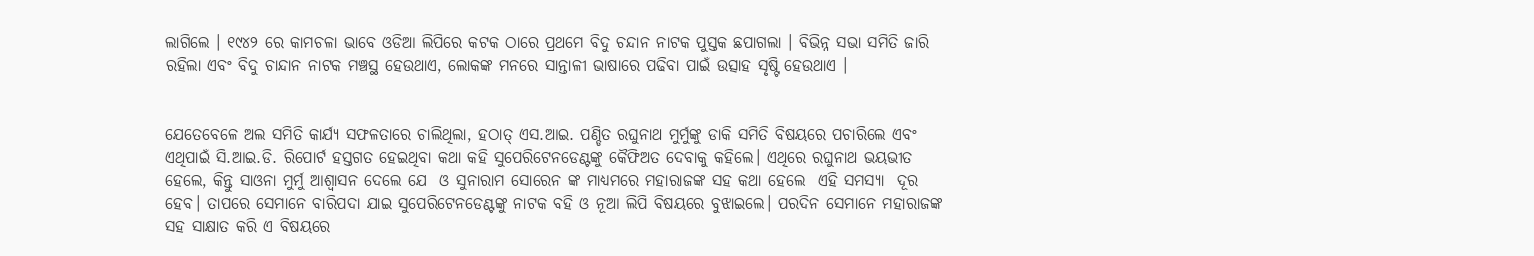ଲାଗିଲେ । ୧୯୪୨ ରେ କାମଚଳା ଭାବେ ଓଡିଆ ଲିପିରେ କଟକ ଠାରେ ପ୍ରଥମେ ବିଦୁ ଚନ୍ଦାନ ନାଟକ ପୁସ୍ତକ ଛପାଗଲା । ବିଭିନ୍ନ ସଭା ସମିତି ଜାରି ରହିଲା ଏବଂ ବିଦୁ ଚାନ୍ଦାନ ନାଟକ ମଞ୍ଚସ୍ଥ ହେଉଥାଏ, ଲୋକଙ୍କ ମନରେ ସାନ୍ତାଳୀ ଭାଷାରେ ପଢିବା ପାଇଁ ଉତ୍ସାହ ସୃଷ୍ଟି ହେଉଥାଏ ।


ଯେତେବେଳେ ଅଲ ସମିତି କାର୍ଯ୍ୟ ସଫଳତାରେ ଚାଲିଥିଲା, ହଠାତ୍ ଏସ.ଆଇ. ପଣ୍ଡିତ ରଘୁନାଥ ମୁର୍ମୁଙ୍କୁ ଡାକି ସମିତି ବିଷୟରେ ପଚାରିଲେ ଏବଂ ଏଥିପାଇଁ ସି.ଆଇ.ଡି. ରିପୋର୍ଟ ହସ୍ତଗତ ହେଇଥିବା କଥା କହି ସୁପେରିଟେନଡେଣ୍ଟଙ୍କୁ କୈଫିଅତ ଦେବାକୁ କହିଲେ। ଏଥିରେ ରଘୁନାଥ ଭୟଭୀତ ହେଲେ, କିନ୍ତୁ ସାଓନା ମୁର୍ମୁ ଆଶ୍ବାସନ ଦେଲେ ଯେ  ଓ ସୁନାରାମ ସୋରେନ ଙ୍କ ମାଧ୍ୟମରେ ମହାରାଜଙ୍କ ସହ କଥା ହେଲେ  ଏହି ସମସ୍ଯା  ଦୂର ହେବ। ତାପରେ ସେମାନେ ବାରିପଦା ଯାଇ ସୁପେରିଟେନଡେଣ୍ଟଙ୍କୁ ନାଟକ ବହି ଓ ନୂଆ ଲିପି ବିଷୟରେ ବୁଝାଇଲେ। ପରଦିନ ସେମାନେ ମହାରାଜଙ୍କ ସହ ସାକ୍ଷାତ କରି ଏ ବିଷୟରେ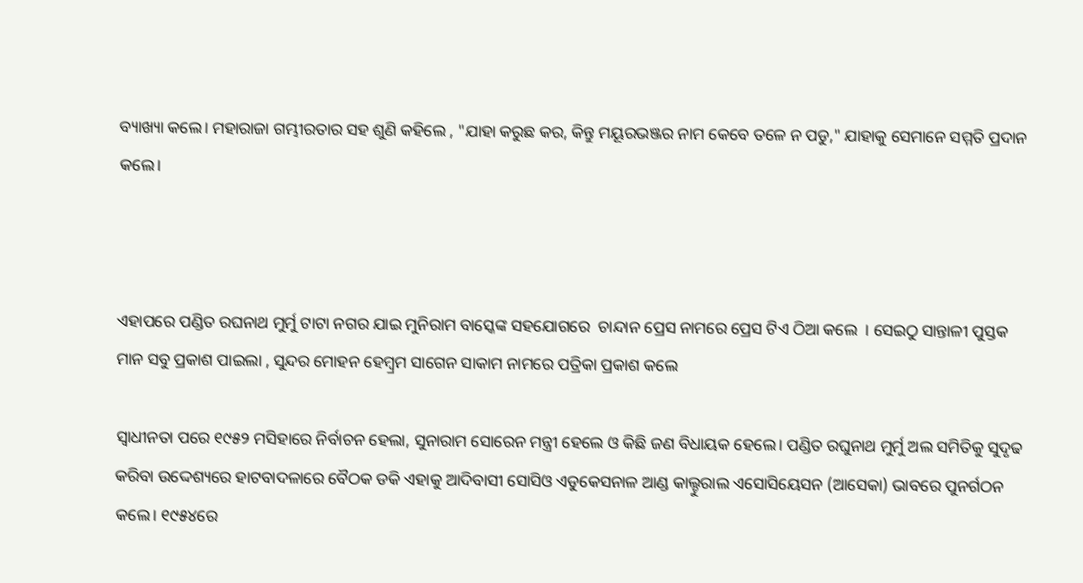ବ୍ୟାଖ୍ୟା କଲେ। ମହାରାଜା ଗମ୍ଭୀରତାର ସହ ଶୁଣି କହିଲେ , "ଯାହା କରୁଛ କର, କିନ୍ତୁ ମୟୂରଭଞ୍ଜର ନାମ କେବେ ତଳେ ନ ପଡୁ," ଯାହାକୁ ସେମାନେ ସମ୍ମତି ପ୍ରଦାନ କଲେ।



ଏହାପରେ ପଣ୍ଡିତ ରଘନାଥ ମୁର୍ମୁ ଟାଟା ନଗର ଯାଇ ମୁନିରାମ ବାସ୍କେଙ୍କ ସହଯୋଗରେ  ଚାନ୍ଦାନ ପ୍ରେସ ନାମରେ ପ୍ରେସ ଟିଏ ଠିଆ କଲେ  । ସେଇଠୁ ସାନ୍ତାଳୀ ପୁସ୍ତକ ମାନ ସବୁ ପ୍ରକାଶ ପାଇଲା , ସୁନ୍ଦର ମୋହନ ହେମ୍ବ୍ରମ ସାଗେନ ସାକାମ ନାମରେ ପତ୍ରିକା ପ୍ରକାଶ କଲେ

ସ୍ୱାଧୀନତା ପରେ ୧୯୫୨ ମସିହାରେ ନିର୍ବାଚନ ହେଲା, ସୁନାରାମ ସୋରେନ ମନ୍ତ୍ରୀ ହେଲେ ଓ କିଛି ଜଣ ବିଧାୟକ ହେଲେ। ପଣ୍ଡିତ ରଘୁନାଥ ମୁର୍ମୁ ଅଲ ସମିତିକୁ ସୁଦୃଢ କରିବା ଉଦ୍ଦେଶ୍ୟରେ ହାଟବାଦଳାରେ ବୈଠକ ଡକି ଏହାକୁ ଆଦିବାସୀ ସୋସିଓ ଏଡୁକେସନାଳ ଆଣ୍ଡ କାଲ୍ଚୁରାଲ ଏସୋସିୟେସନ (ଆସେକା) ଭାବରେ ପୁନର୍ଗଠନ କଲେ। ୧୯୫୪ରେ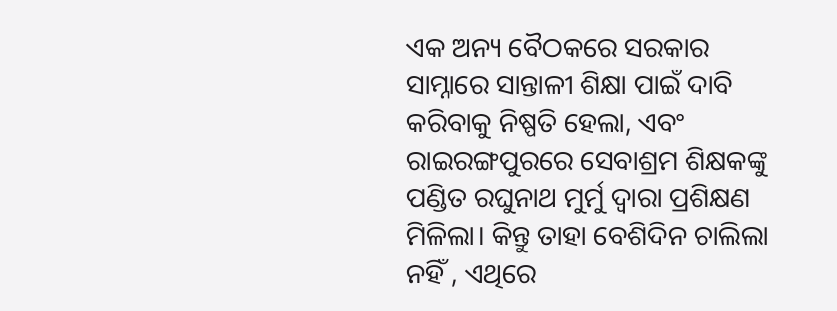ଏକ ଅନ୍ୟ ବୈଠକରେ ସରକାର ସାମ୍ନାରେ ସାନ୍ତାଳୀ ଶିକ୍ଷା ପାଇଁ ଦାବି କରିବାକୁ ନିଷ୍ପତି ହେଲା, ଏବଂ ରାଇରଙ୍ଗପୁରରେ ସେବାଶ୍ରମ ଶିକ୍ଷକଙ୍କୁ ପଣ୍ଡିତ ରଘୁନାଥ ମୁର୍ମୁ ଦ୍ୱାରା ପ୍ରଶିକ୍ଷଣ ମିଳିଲା। କିନ୍ତୁ ତାହା ବେଶିଦିନ ଚାଲିଲା ନହିଁ , ଏଥିରେ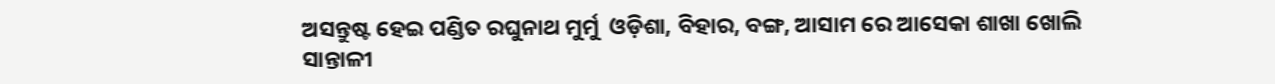ଅସନ୍ତୁଷ୍ଟ ହେଇ ପଣ୍ଡିତ ରଘୁନାଥ ମୁର୍ମୁ  ଓଡ଼ିଶା, ବିହାର, ବଙ୍ଗ, ଆସାମ ରେ ଆସେକା ଶାଖା ଖୋଲି ସାନ୍ତାଳୀ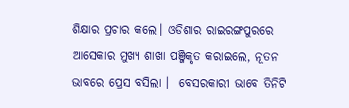ଶିକ୍ଷାର ପ୍ରଚାର କଲେ। ଓଡିଶାର ରାଇରଙ୍ଗପୁରରେ ଆସେକାର ମୁଖ୍ୟ ଶାଖା ପଞ୍ଜିକୃତ କରାଇଲେ, ନୂତନ ଭାବରେ ପ୍ରେସ ବସିଲା ।  ବେସରକାରୀ ଭାବେ ତିନିଟି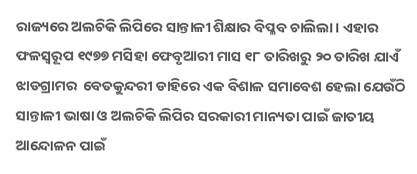ରାଜ୍ୟରେ ଅଲଚିକି ଲିପିରେ ସାନ୍ତାଳୀ ଶିକ୍ଷାର ବିପ୍ଳବ ଚାଲିଲା। ଏହାର ଫଳସ୍ବରୂପ ୧୯୭୭ ମସିହା ଫେବୃଆରୀ ମାସ ୧୮ ତାରିଖରୁ ୨୦ ତାରିଖ ଯାଏଁ ଝାଡଗ୍ରାମର  ବେତକୁନ୍ଦରୀ ଡାହିରେ ଏକ ବିଶାଳ ସମାବେଶ ହେଲା ଯେଉଁଠି ସାନ୍ତାଳୀ ଭାଷା ଓ ଅଲଚିକି ଲିପିର ସରକାରୀ ମାନ୍ୟତା ପାଇଁ ଜାତୀୟ ଆନ୍ଦୋଳନ ପାଇଁ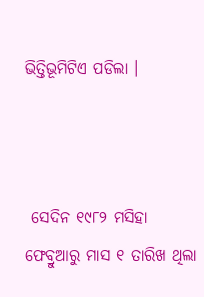ଭିତ୍ତିଭୂମିଟିଏ ପଡିଲା ।



 ସେଦିନ ୧୯୮୨ ମସିହା  ଫେବ୍ରୁଆରୁ ମାସ ୧ ତାରିଖ ଥିଲା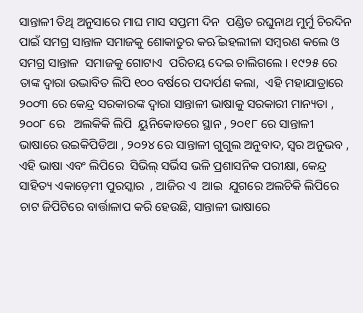ସାନ୍ତାଳୀ ତିଥି ଅନୁସାରେ ମାଘ ମାସ ସପ୍ତମୀ ଦିନ  ପଣ୍ଡିତ ରଘୁନାଥ ମୁର୍ମୁ ଚିରଦିନ ପାଇଁ ସମଗ୍ର ସାନ୍ତାଳ ସମାଜକୁ ଶୋକାତୁର କଋି ଇହଲୀଳା ସମ୍ବରଣ କଲେ ଓ ସମଗ୍ର ସାନ୍ତାଳ  ସମାଜକୁ ଗୋଟାଏ  ପରିଚୟ ଦେଇ ଚାଲିଗଲେ । ୧୯୨୫ ରେ ତାଙ୍କ ଦ୍ବାରା ଉଦ୍ଭାବିତ ଲିପି ୧୦୦ ବର୍ଷରେ ପଦାର୍ପଣ କଲା,  ଏହି ମହାଯାତ୍ରାରେ ୨୦୦୩ ରେ କେନ୍ଦ୍ର ସରକାରଙ୍କ ଦ୍ବାରା ସାନ୍ତାଳୀ ଭାଷାକୁ ସରକାରୀ ମାନ୍ୟତା , ୨୦୦୮ ରେ   ଅଲକିକି ଲିପି  ୟୁନିକୋଡରେ ସ୍ଥାନ , ୨୦୧୮ ରେ ସାନ୍ତାଳୀ ଭାଷାରେ ଉଇକିପିଡିଆ , ୨୦୨୪ ରେ ସାନ୍ତାଳୀ ଗୁଗୁଲ ଅନୁବାଦ, ସ୍ବର ଅନୁଭବ , ଏହି ଭାଷା ଏବଂ ଲିପିରେ  ସିଭିଲ୍ ସର୍ଭିସ ଭଳି ପ୍ରଶାସନିକ ପରୀକ୍ଷା, କେନ୍ଦ୍ର ସାହିତ୍ୟ ଏକାଡ଼େମୀ ପୁରସ୍କାର  , ଆଜିର ଏ  ଆଇ  ଯୁଗରେ ଅଲଚିକି ଲିପିରେ ଚାଟ ଜିପିଟିରେ ବାର୍ତ୍ତାଳାପ କରି ହେଉଛି, ସାନ୍ତାଳୀ ଭାଷାରେ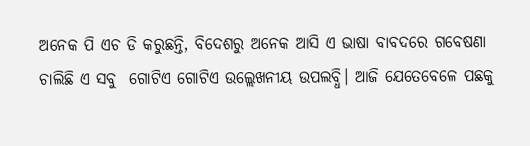ଅନେକ ପି ଏଚ ଡି କରୁଛନ୍ତି, ବିଦେଶରୁ ଅନେକ ଆସି ଏ ଭାଷା ବାବଦରେ ଗବେଷଣା ଚାଲିଛି ଏ ସବୁ  ଗୋଟିଏ ଗୋଟିଏ ଉଲ୍ଲେଖନୀୟ ଉପଲବ୍ଧି। ଆଜି ଯେତେବେଳେ ପଛକୁ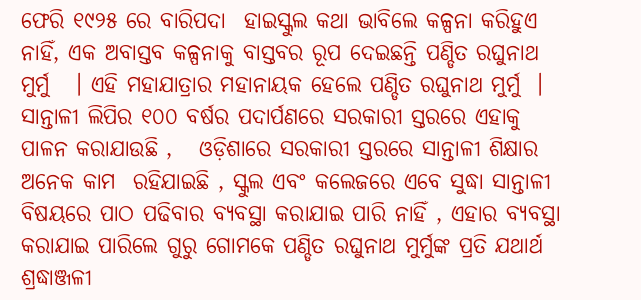ଫେରି ୧୯୨୫ ରେ ବାରିପଦା  ହାଇସ୍କୁଲ କଥା ଭାବିଲେ କଳ୍ପନା କରିହୁଏ ନାହିଁ, ଏକ ଅବାସ୍ତବ କଳ୍ପନାକୁ ବାସ୍ତବର ରୂପ ଦେଇଛନ୍ତି ପଣ୍ଡିତ ରଘୁନାଥ  ମୁର୍ମୁ   । ଏହି ମହାଯାତ୍ରାର ମହାନାୟକ ହେଲେ ପଣ୍ଡିତ ରଘୁନାଥ ମୁର୍ମୁ  । ସାନ୍ତାଳୀ ଲିପିର ୧୦୦ ବର୍ଷର ପଦାର୍ପଣରେ ସରକାରୀ ସ୍ତରରେ ଏହାକୁ ପାଳନ କରାଯାଉଛି ,   ଓଡ଼ିଶାରେ ସରକାରୀ ସ୍ତରରେ ସାନ୍ତାଳୀ ଶିକ୍ଷାର ଅନେକ କାମ  ରହିଯାଇଛି , ସ୍କୁଲ ଏବଂ କଲେଜରେ ଏବେ ସୁଦ୍ଧା ସାନ୍ତାଳୀ ବିଷୟରେ ପାଠ ପଢିବାର ବ୍ୟବସ୍ଥା କରାଯାଇ ପାରି ନାହିଁ , ଏହାର ବ୍ୟବସ୍ଥା କରାଯାଇ ପାରିଲେ ଗୁରୁ ଗୋମକେ ପଣ୍ଡିତ ରଘୁନାଥ ମୁର୍ମୁଙ୍କ ପ୍ରତି ଯଥାର୍ଥ ଶ୍ରଦ୍ଧାଞ୍ଜଳୀ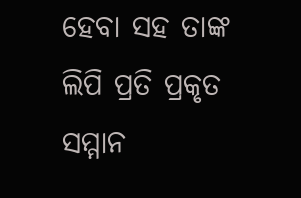ହେବା ସହ ତାଙ୍କ ଲିପି ପ୍ରତି ପ୍ରକୃତ ସମ୍ମାନ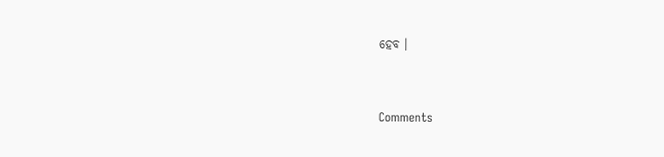ହେବ ।


Comments